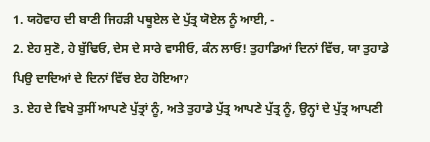1. ਯਹੋਵਾਹ ਦੀ ਬਾਣੀ ਜਿਹੜੀ ਪਥੂਏਲ ਦੇ ਪੁੱਤ੍ਰ ਯੋਏਲ ਨੂੰ ਆਈ, -
2. ਏਹ ਸੁਣੋ, ਹੇ ਬੁੱਢਿਓ, ਦੇਸ ਦੇ ਸਾਰੇ ਵਾਸੀਓ, ਕੰਨ ਲਾਓ! ਤੁਹਾਡਿਆਂ ਦਿਨਾਂ ਵਿੱਚ, ਯਾ ਤੁਹਾਡੇ ਪਿਉ ਦਾਦਿਆਂ ਦੇ ਦਿਨਾਂ ਵਿੱਚ ਏਹ ਹੋਇਆॽ
3. ਏਹ ਦੇ ਵਿਖੇ ਤੁਸੀਂ ਆਪਣੇ ਪੁੱਤ੍ਰਾਂ ਨੂੰ, ਅਤੇ ਤੁਹਾਡੇ ਪੁੱਤ੍ਰ ਆਪਣੇ ਪੁੱਤ੍ਰ ਨੂੰ, ਉਨ੍ਹਾਂ ਦੇ ਪੁੱਤ੍ਰ ਆਪਣੀ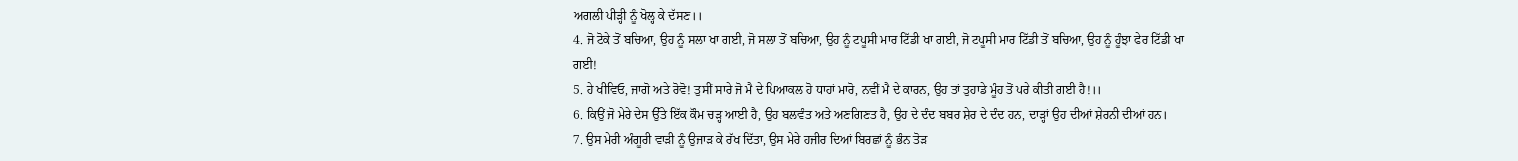ਅਗਲੀ ਪੀੜ੍ਹੀ ਨੂੰ ਖੋਲ੍ਹ ਕੇ ਦੱਸਣ।।
4. ਜੋ ਟੋਕੇ ਤੋਂ ਬਚਿਆ, ਉਹ ਨੂੰ ਸਲਾ ਖਾ ਗਈ, ਜੋ ਸਲਾ ਤੋਂ ਬਚਿਆ, ਉਹ ਨੂੰ ਟਪੂਸੀ ਮਾਰ ਟਿੱਡੀ ਖਾ ਗਈ, ਜੋ ਟਪੂਸੀ ਮਾਰ ਟਿੱਡੀ ਤੋਂ ਬਚਿਆ, ਉਹ ਨੂੰ ਹੂੰਝਾ ਫੇਰ ਟਿੱਡੀ ਖਾ ਗਈ!
5. ਹੇ ਖੀਵਿਓ, ਜਾਗੋ ਅਤੇ ਰੋਵੋ! ਤੁਸੀਂ ਸਾਰੇ ਜੋ ਮੈ ਦੇ ਪਿਆਕਲ ਹੋ ਧਾਹਾਂ ਮਾਰੋ, ਨਵੀਂ ਮੈ ਦੇ ਕਾਰਨ, ਉਹ ਤਾਂ ਤੁਹਾਡੇ ਮੂੰਹ ਤੋਂ ਪਰੇ ਕੀਤੀ ਗਈ ਹੈ!।।
6. ਕਿਉਂ ਜੋ ਮੇਰੇ ਦੇਸ ਉੱਤੇ ਇੱਕ ਕੌਮ ਚੜ੍ਹ ਆਈ ਹੈ, ਉਹ ਬਲਵੰਤ ਅਤੇ ਅਣਗਿਣਤ ਹੈ, ਉਹ ਦੇ ਦੰਦ ਬਬਰ ਸ਼ੇਰ ਦੇ ਦੰਦ ਹਨ, ਦਾੜ੍ਹਾਂ ਉਹ ਦੀਆਂ ਸ਼ੇਰਨੀ ਦੀਆਂ ਹਨ।
7. ਉਸ ਮੇਰੀ ਅੰਗੂਰੀ ਵਾੜੀ ਨੂੰ ਉਜਾੜ ਕੇ ਰੱਖ ਦਿੱਤਾ, ਉਸ ਮੇਰੇ ਹਜੀਰ ਦਿਆਂ ਬਿਰਛਾਂ ਨੂੰ ਭੰਨ ਤੋੜ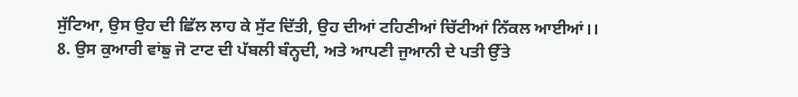ਸੁੱਟਿਆ, ਉਸ ਉਹ ਦੀ ਛਿੱਲ ਲਾਹ ਕੇ ਸੁੱਟ ਦਿੱਤੀ, ਉਹ ਦੀਆਂ ਟਹਿਣੀਆਂ ਚਿੱਟੀਆਂ ਨਿੱਕਲ ਆਈਆਂ।।
8. ਉਸ ਕੁਆਰੀ ਵਾਂਙੁ ਜੋ ਟਾਟ ਦੀ ਪੱਬਲੀ ਬੰਨ੍ਹਦੀ, ਅਤੇ ਆਪਣੀ ਜੁਆਨੀ ਦੇ ਪਤੀ ਉੱਤੇ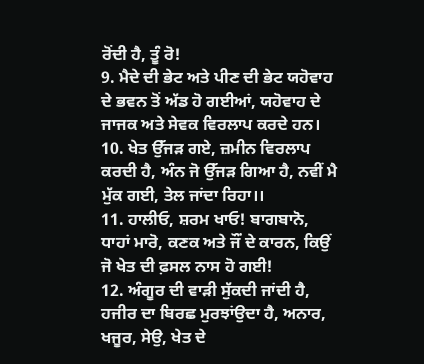ਰੋਂਦੀ ਹੈ, ਤੂੰ ਰੋ!
9. ਮੈਦੇ ਦੀ ਭੇਟ ਅਤੇ ਪੀਣ ਦੀ ਭੇਟ ਯਹੋਵਾਹ ਦੇ ਭਵਨ ਤੋਂ ਅੱਡ ਹੋ ਗਈਆਂ, ਯਹੋਵਾਹ ਦੇ ਜਾਜਕ ਅਤੇ ਸੇਵਕ ਵਿਰਲਾਪ ਕਰਦੇ ਹਨ।
10. ਖੇਤ ਉੱਜੜ ਗਏ, ਜ਼ਮੀਨ ਵਿਰਲਾਪ ਕਰਦੀ ਹੈ, ਅੰਨ ਜੋ ਉੱਜੜ ਗਿਆ ਹੈ, ਨਵੀਂ ਮੈ ਮੁੱਕ ਗਈ, ਤੇਲ ਜਾਂਦਾ ਰਿਹਾ।।
11. ਹਾਲੀਓ, ਸ਼ਰਮ ਖਾਓ! ਬਾਗਬਾਨੋ, ਧਾਹਾਂ ਮਾਰੋ, ਕਣਕ ਅਤੇ ਜੌਂ ਦੇ ਕਾਰਨ, ਕਿਉਂ ਜੋ ਖੇਤ ਦੀ ਫ਼ਸਲ ਨਾਸ ਹੋ ਗਈ!
12. ਅੰਗੂਰ ਦੀ ਵਾੜੀ ਸੁੱਕਦੀ ਜਾਂਦੀ ਹੈ, ਹਜੀਰ ਦਾ ਬਿਰਛ ਮੁਰਝਾਂਉਦਾ ਹੈ, ਅਨਾਰ, ਖਜੂਰ, ਸੇਉ, ਖੇਤ ਦੇ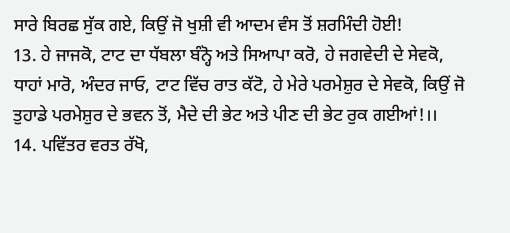ਸਾਰੇ ਬਿਰਛ ਸੁੱਕ ਗਏ, ਕਿਉਂ ਜੋ ਖੁਸ਼ੀ ਵੀ ਆਦਮ ਵੰਸ ਤੋਂ ਸ਼ਰਮਿੰਦੀ ਹੋਈ!
13. ਹੇ ਜਾਜਕੋ, ਟਾਟ ਦਾ ਧੱਬਲਾ ਬੰਨ੍ਹੋ ਅਤੇ ਸਿਆਪਾ ਕਰੋ, ਹੇ ਜਗਵੇਦੀ ਦੇ ਸੇਵਕੋ, ਧਾਹਾਂ ਮਾਰੋ, ਅੰਦਰ ਜਾਓ, ਟਾਟ ਵਿੱਚ ਰਾਤ ਕੱਟੋ, ਹੇ ਮੇਰੇ ਪਰਮੇਸ਼ੁਰ ਦੇ ਸੇਵਕੋ, ਕਿਉਂ ਜੋ ਤੁਹਾਡੇ ਪਰਮੇਸ਼ੁਰ ਦੇ ਭਵਨ ਤੋਂ, ਮੈਦੇ ਦੀ ਭੇਟ ਅਤੇ ਪੀਣ ਦੀ ਭੇਟ ਰੁਕ ਗਈਆਂ!।।
14. ਪਵਿੱਤਰ ਵਰਤ ਰੱਖੋ,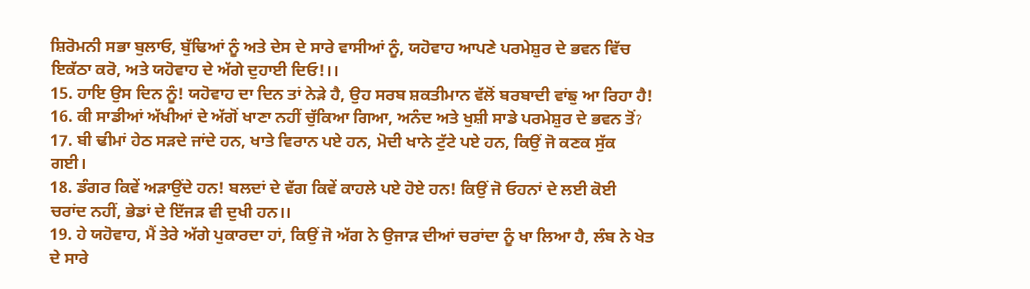ਸ਼ਿਰੋਮਨੀ ਸਭਾ ਬੁਲਾਓ, ਬੁੱਢਿਆਂ ਨੂੰ ਅਤੇ ਦੇਸ ਦੇ ਸਾਰੇ ਵਾਸੀਆਂ ਨੂੰ, ਯਹੋਵਾਹ ਆਪਣੇ ਪਰਮੇਸ਼ੁਰ ਦੇ ਭਵਨ ਵਿੱਚ ਇਕੱਠਾ ਕਰੋ, ਅਤੇ ਯਹੋਵਾਹ ਦੇ ਅੱਗੇ ਦੁਹਾਈ ਦਿਓ!।।
15. ਹਾਇ ਉਸ ਦਿਨ ਨੂੰ! ਯਹੋਵਾਹ ਦਾ ਦਿਨ ਤਾਂ ਨੇੜੇ ਹੈ, ਉਹ ਸਰਬ ਸ਼ਕਤੀਮਾਨ ਵੱਲੋਂ ਬਰਬਾਦੀ ਵਾਂਙੁ ਆ ਰਿਹਾ ਹੈ!
16. ਕੀ ਸਾਡੀਆਂ ਅੱਖੀਆਂ ਦੇ ਅੱਗੋਂ ਖਾਣਾ ਨਹੀਂ ਚੁੱਕਿਆ ਗਿਆ, ਅਨੰਦ ਅਤੇ ਖੁਸ਼ੀ ਸਾਡੇ ਪਰਮੇਸ਼ੁਰ ਦੇ ਭਵਨ ਤੋਂॽ
17. ਬੀ ਢੀਮਾਂ ਹੇਠ ਸੜਦੇ ਜਾਂਦੇ ਹਨ, ਖਾਤੇ ਵਿਰਾਨ ਪਏ ਹਨ, ਮੋਦੀ ਖਾਨੇ ਟੁੱਟੇ ਪਏ ਹਨ, ਕਿਉਂ ਜੋ ਕਣਕ ਸੁੱਕ ਗਈ।
18. ਡੰਗਰ ਕਿਵੇਂ ਅੜਾਉਂਦੇ ਹਨ! ਬਲਦਾਂ ਦੇ ਵੱਗ ਕਿਵੇਂ ਕਾਹਲੇ ਪਏ ਹੋਏ ਹਨ! ਕਿਉਂ ਜੋ ਓਹਨਾਂ ਦੇ ਲਈ ਕੋਈ ਚਰਾਂਦ ਨਹੀਂ, ਭੇਡਾਂ ਦੇ ਇੱਜੜ ਵੀ ਦੁਖੀ ਹਨ।।
19. ਹੇ ਯਹੋਵਾਹ, ਮੈਂ ਤੇਰੇ ਅੱਗੇ ਪੁਕਾਰਦਾ ਹਾਂ, ਕਿਉਂ ਜੋ ਅੱਗ ਨੇ ਉਜਾੜ ਦੀਆਂ ਚਰਾਂਦਾ ਨੂੰ ਖਾ ਲਿਆ ਹੈ, ਲੰਬ ਨੇ ਖੇਤ ਦੇ ਸਾਰੇ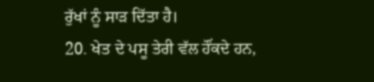ਰੁੱਖਾਂ ਨੂੰ ਸਾੜ ਦਿੱਤਾ ਹੈ।
20. ਖੇਤ ਦੇ ਪਸੂ ਤੇਰੀ ਵੱਲ ਹੌਂਕਦੇ ਹਨ,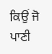ਕਿਉਂ ਜੋ ਪਾਣੀ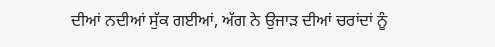ਦੀਆਂ ਨਦੀਆਂ ਸੁੱਕ ਗਈਆਂ, ਅੱਗ ਨੇ ਉਜਾੜ ਦੀਆਂ ਚਰਾਂਦਾਂ ਨੂੰ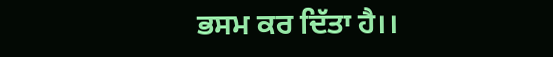ਭਸਮ ਕਰ ਦਿੱਤਾ ਹੈ।।